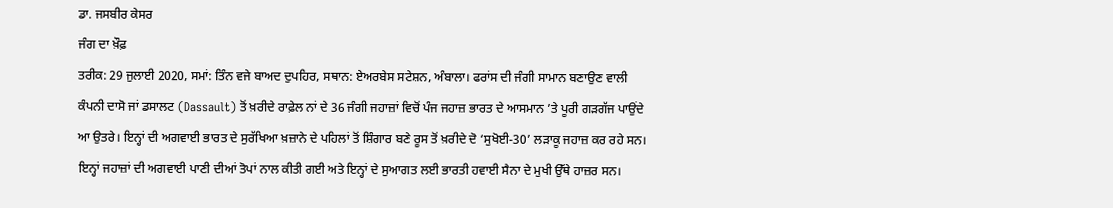ਡਾ. ਜਸਬੀਰ ਕੇਸਰ
ਜੰਗ ਦਾ ਖ਼ੌਫ਼
ਤਰੀਕ: 29 ਜੁਲਾਈ 2020, ਸਮਾਂ: ਤਿੰਨ ਵਜੇ ਬਾਅਦ ਦੁਪਹਿਰ, ਸਥਾਨ: ਏਅਰਬੇਸ ਸਟੇਸ਼ਨ, ਅੰਬਾਲਾ। ਫਰਾਂਸ ਦੀ ਜੰਗੀ ਸਾਮਾਨ ਬਣਾਉਣ ਵਾਲੀ ਕੰਪਨੀ ਦਾਸੋ ਜਾਂ ਡਸਾਲਟ (Dassault) ਤੋਂ ਖ਼ਰੀਦੇ ਰਾਫ਼ੇਲ ਨਾਂ ਦੇ 36 ਜੰਗੀ ਜਹਾਜ਼ਾਂ ਵਿਚੋਂ ਪੰਜ ਜਹਾਜ਼ ਭਾਰਤ ਦੇ ਆਸਮਾਨ ’ਤੇ ਪੂਰੀ ਗੜਗੱਜ ਪਾਉਂਦੇ ਆ ਉਤਰੇ। ਇਨ੍ਹਾਂ ਦੀ ਅਗਵਾਈ ਭਾਰਤ ਦੇ ਸੁਰੱਖਿਆ ਖ਼ਜ਼ਾਨੇ ਦੇ ਪਹਿਲਾਂ ਤੋਂ ਸ਼ਿੰਗਾਰ ਬਣੇ ਰੂਸ ਤੋਂ ਖ਼ਰੀਦੇ ਦੋ ‘ਸੁਖੋਈ-30’ ਲੜਾਕੂ ਜਹਾਜ਼ ਕਰ ਰਹੇ ਸਨ। ਇਨ੍ਹਾਂ ਜਹਾਜ਼ਾਂ ਦੀ ਅਗਵਾਈ ਪਾਣੀ ਦੀਆਂ ਤੋਪਾਂ ਨਾਲ ਕੀਤੀ ਗਈ ਅਤੇ ਇਨ੍ਹਾਂ ਦੇ ਸੁਆਗਤ ਲਈ ਭਾਰਤੀ ਹਵਾਈ ਸੈਨਾ ਦੇ ਮੁਖੀ ਉੱਥੇ ਹਾਜ਼ਰ ਸਨ।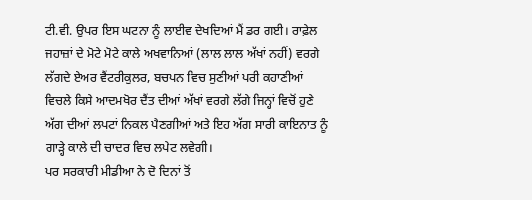ਟੀ.ਵੀ. ਉਪਰ ਇਸ ਘਟਨਾ ਨੂੰ ਲਾਈਵ ਦੇਖਦਿਆਂ ਮੈਂ ਡਰ ਗਈ। ਰਾਫ਼ੇਲ ਜਹਾਜ਼ਾਂ ਦੇ ਮੋਟੇ ਮੋਟੇ ਕਾਲੇ ਅਖਵਾਨਿਆਂ (ਲਾਲ ਲਾਲ ਅੱਖਾਂ ਨਹੀਂ) ਵਰਗੇ ਲੱਗਦੇ ਏਅਰ ਵੈਂਟਰੀਕੁਲਰ, ਬਚਪਨ ਵਿਚ ਸੁਣੀਆਂ ਪਰੀ ਕਹਾਣੀਆਂ ਵਿਚਲੇ ਕਿਸੇ ਆਦਮਖੋਰ ਦੈਂਤ ਦੀਆਂ ਅੱਖਾਂ ਵਰਗੇ ਲੱਗੇ ਜਿਨ੍ਹਾਂ ਵਿਚੋਂ ਹੁਣੇ ਅੱਗ ਦੀਆਂ ਲਪਟਾਂ ਨਿਕਲ ਪੈਣਗੀਆਂ ਅਤੇ ਇਹ ਅੱਗ ਸਾਰੀ ਕਾਇਨਾਤ ਨੂੰ ਗਾੜ੍ਹੇ ਕਾਲੇ ਦੀ ਚਾਦਰ ਵਿਚ ਲਪੇਟ ਲਵੇਗੀ।
ਪਰ ਸਰਕਾਰੀ ਮੀਡੀਆ ਨੇ ਦੋ ਦਿਨਾਂ ਤੋਂ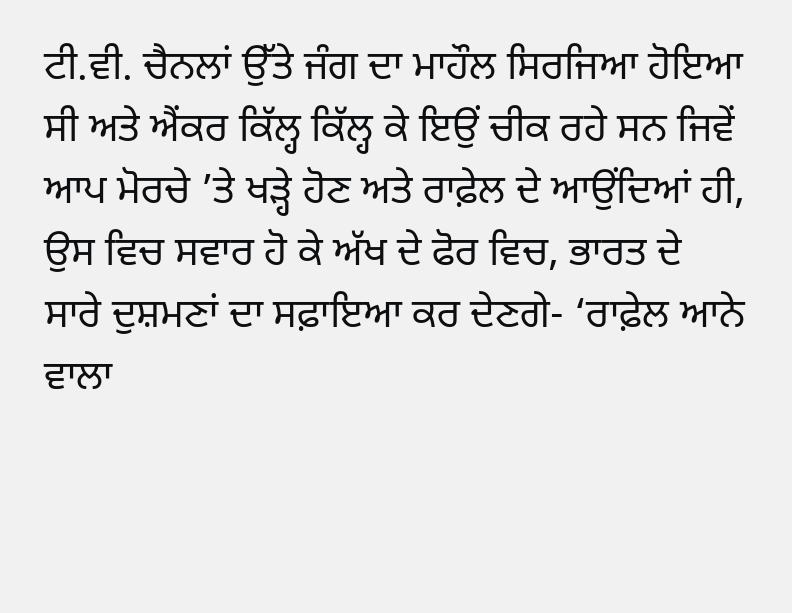ਟੀ.ਵੀ. ਚੈਨਲਾਂ ਉੱਤੇ ਜੰਗ ਦਾ ਮਾਹੌਲ ਸਿਰਜਿਆ ਹੋਇਆ ਸੀ ਅਤੇ ਐਂਕਰ ਕਿੱਲ੍ਹ ਕਿੱਲ੍ਹ ਕੇ ਇਉਂ ਚੀਕ ਰਹੇ ਸਨ ਜਿਵੇਂ ਆਪ ਮੋਰਚੇ ’ਤੇ ਖੜ੍ਹੇ ਹੋਣ ਅਤੇ ਰਾਫ਼ੇਲ ਦੇ ਆਉਂਦਿਆਂ ਹੀ, ਉਸ ਵਿਚ ਸਵਾਰ ਹੋ ਕੇ ਅੱਖ ਦੇ ਫੋਰ ਵਿਚ, ਭਾਰਤ ਦੇ ਸਾਰੇ ਦੁਸ਼ਮਣਾਂ ਦਾ ਸਫ਼ਾਇਆ ਕਰ ਦੇਣਗੇ- ‘ਰਾਫ਼ੇਲ ਆਨੇ ਵਾਲਾ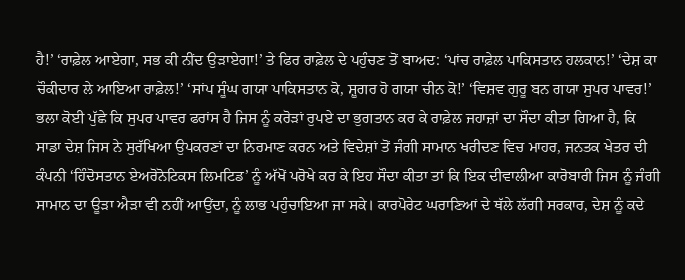ਹੈ!’ ‘ਰਾਫ਼ੇਲ ਆਏਗਾ, ਸਭ ਕੀ ਨੀਂਦ ਉੜਾਏਗਾ!’ ਤੇ ਫਿਰ ਰਾਫ਼ੇਲ ਦੇ ਪਹੁੰਚਣ ਤੋਂ ਬਾਅਦ: ‘ਪਾਂਚ ਰਾਫ਼ੇਲ ਪਾਕਿਸਤਾਨ ਹਲਕਾਨ!’ ‘ਦੇਸ਼ ਕਾ ਚੌਕੀਦਾਰ ਲੇ ਆਇਆ ਰਾਫ਼ੇਲ!’ ‘ਸਾਂਪ ਸੂੰਘ ਗਯਾ ਪਾਕਿਸਤਾਨ ਕੋ, ਸ਼ੂਗਰ ਹੋ ਗਯਾ ਚੀਨ ਕੋ!’ ‘ਵਿਸ਼ਵ ਗੁਰੂ ਬਨ ਗਯਾ ਸੁਪਰ ਪਾਵਰ!’ ਭਲਾ ਕੋਈ ਪੁੱਛੇ ਕਿ ਸੁਪਰ ਪਾਵਰ ਫਰਾਂਸ ਹੈ ਜਿਸ ਨੂੰ ਕਰੋੜਾਂ ਰੁਪਏ ਦਾ ਭੁਗਤਾਨ ਕਰ ਕੇ ਰਾਫ਼ੇਲ ਜਹਾਜ਼ਾਂ ਦਾ ਸੌਦਾ ਕੀਤਾ ਗਿਆ ਹੈ, ਕਿ ਸਾਡਾ ਦੇਸ਼ ਜਿਸ ਨੇ ਸੁਰੱਖਿਆ ਉਪਕਰਣਾਂ ਦਾ ਨਿਰਮਾਣ ਕਰਨ ਅਤੇ ਵਿਦੇਸ਼ਾਂ ਤੋਂ ਜੰਗੀ ਸਾਮਾਨ ਖਰੀਦਣ ਵਿਚ ਮਾਹਰ, ਜਨਤਕ ਖੇਤਰ ਦੀ ਕੰਪਨੀ ‘ਹਿੰਦੋਸਤਾਨ ਏਅਰੋਨੋਟਿਕਸ ਲਿਮਟਿਡ’ ਨੂੰ ਅੱਖੋਂ ਪਰੋਖੇ ਕਰ ਕੇ ਇਹ ਸੌਦਾ ਕੀਤਾ ਤਾਂ ਕਿ ਇਕ ਦੀਵਾਲੀਆ ਕਾਰੋਬਾਰੀ ਜਿਸ ਨੂੰ ਜੰਗੀ ਸਾਮਾਨ ਦਾ ਊੜਾ ਐੜਾ ਵੀ ਨਹੀਂ ਆਉਂਦਾ, ਨੂੰ ਲਾਭ ਪਹੁੰਚਾਇਆ ਜਾ ਸਕੇ। ਕਾਰਪੋਰੇਟ ਘਰਾਣਿਆਂ ਦੇ ਥੱਲੇ ਲੱਗੀ ਸਰਕਾਰ, ਦੇਸ਼ ਨੂੰ ਕਦੇ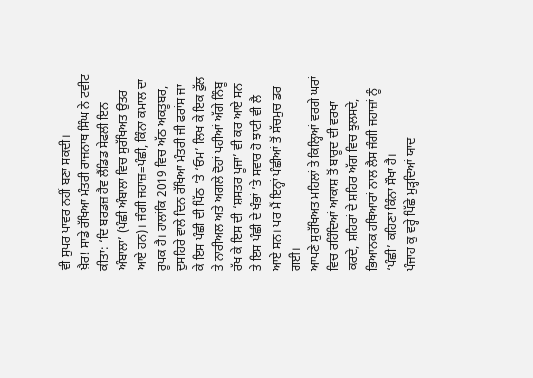ਵੀ ਸੁਪਰ ਪਾਵਰ ਨਹੀਂ ਬਣਾ ਸਕਦੀ।
ਖ਼ੈਰ! ਸਾਡੇ ਰੱਖਿਆ ਮੰਤਰੀ ਰਾਜਨਾਥ ਸਿੰਘ ਨੇ ਟਵੀਟ ਕੀਤਾ: ‘ਦਿ ਬਰਡਜ਼ ਹੈਵ ਲੈਂਡਿਡ ਸੇਫਲੀ ਇਨ ਅੰਬਾਲਾ’ (ਪੰਛੀ ਅੰਬਾਲਾ ਵਿਚ ਸੁਰੱਖਿਅਤ ਉਤਰ ਆਏ ਹਨ)। ਜੰਗੀ ਜਹਾਜ਼=ਪੰਛੀ, ਕਿੰਨਾ ਕਮਾਲ ਦਾ ਰੂਪਕ ਹੈ। ਹਾਲਾਂਕਿ 2019 ਵਿਚ ਅੱਠ ਅਕਤੂਬਰ, ਦੁਸਹਿਰੇ ਵਾਲੇ ਦਿਨ ਰੱਖਿਆ ਮੰਤਰੀ ਜੀ ਫਰਾਂਸ ਜਾ ਕੇ ਇਸ ਪੰਛੀ ਦੀ ਪਿੱਠ ’ਤੇ ‘ਓਮ’ ਲਿਖ ਕੇ ਇਕ ਫੁੱਲ ਤੇ ਨਾਰੀਅਲ ਅਤੇ ਅਗਲੇ ਦੋਹਾਂ ਪਹੀਆਂ ਅੱਗੇ ਨਿੰਬੂ ਰੱਖ ਕੇ ਇਸ ਦੀ ‘ਸ਼ਸਤਰ ਪੂਜਾ’ ਵੀ ਕਰ ਆਏ ਸਨ ਤੇ ਇਸ ਪੰਛੀ ਦੇ ਖੰਭਾਂ ’ਤੇ ਸਵਾਰ ਹੋ ਝਾਟੀ ਵੀ ਲੈ ਆਏ ਸਨ। ਪਰ ਮੈਂ ਇਨ੍ਹਾਂ ਪੰਛੀਆਂ ਤੋਂ ਸੱਚਮੁਚ ਡਰ ਗਈ।
ਆਪਣੇ ਸੁਰੱਖਿਅਤ ਮਹਿਲਾਂ ਤੇ ਕਿਲ੍ਹਿਆਂ ਵਰਗੇ ਘਰਾਂ ਵਿਚ ਰਹਿੰਦਿਆਂ ਆਕਾਸ਼ ਤੋਂ ਬਾਰੂਦ ਦੀ ਵਰਖਾ ਕਰਦੇ, ਸ਼ਹਿਰਾਂ ਦੇ ਸ਼ਹਿਰ ਅੱਗ ਵਿਚ ਝੁਲਸਦੇ, ਭਿਆਨਕ ਹਥਿਆਰਾਂ ਨਾਲ ਲੈਸ ਜੰਗੀ ਜਹਾਜ਼ਾਂ ਨੂੰ ‘ਪੰਛੀ’ ਕਹਿਣਾ ਕਿੰਨਾ ਸੌਖਾ ਹੈ।
ਪੰਜਾਹ ਕੁ ਵਰ੍ਹੇ ਪਿੱਛੇ ਮੁੜ੍ਹਦਿਆਂ ਯਾਦ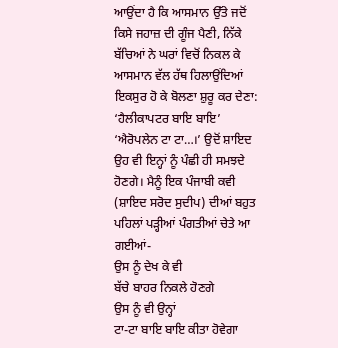ਆਉਂਦਾ ਹੈ ਕਿ ਆਸਮਾਨ ਉੱਤੇ ਜਦੋਂ ਕਿਸੇ ਜਹਾਜ਼ ਦੀ ਗੂੰਜ ਪੈਣੀ, ਨਿੱਕੇ ਬੱਚਿਆਂ ਨੇ ਘਰਾਂ ਵਿਚੋਂ ਨਿਕਲ ਕੇ ਆਸਮਾਨ ਵੱਲ ਹੱਥ ਹਿਲਾਉਂਦਿਆਂ ਇਕਸੁਰ ਹੋ ਕੇ ਬੋਲਣਾ ਸ਼ੁਰੂ ਕਰ ਦੇਣਾ: ‘ਹੈਲੀਕਾਪਟਰ ਬਾਇ ਬਾਇ’ ‘ਐਰੋਪਲੇਨ ਟਾ ਟਾ…।’ ਉਦੋਂ ਸ਼ਾਇਦ ਉਹ ਵੀ ਇਨ੍ਹਾਂ ਨੂੰ ਪੰਛੀ ਹੀ ਸਮਝਦੇ ਹੋਣਗੇ। ਮੈਨੂੰ ਇਕ ਪੰਜਾਬੀ ਕਵੀ (ਸ਼ਾਇਦ ਸਰੋਦ ਸੁਦੀਪ) ਦੀਆਂ ਬਹੁਤ ਪਹਿਲਾਂ ਪੜ੍ਹੀਆਂ ਪੰਗਤੀਆਂ ਚੇਤੇ ਆ ਗਈਆਂ-
ਉਸ ਨੂੰ ਦੇਖ ਕੇ ਵੀ
ਬੱਚੇ ਬਾਹਰ ਨਿਕਲੇ ਹੋਣਗੇ
ਉਸ ਨੂੰ ਵੀ ਉਨ੍ਹਾਂ
ਟਾ-ਟਾ ਬਾਇ ਬਾਇ ਕੀਤਾ ਹੋਵੇਗਾ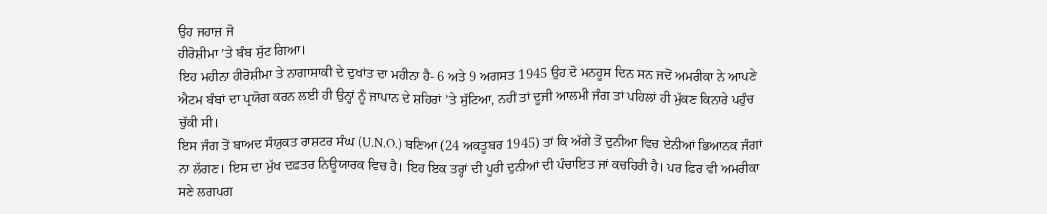ਉਹ ਜਹਾਜ਼ ਜੋ
ਹੀਰੋਸ਼ੀਮਾ ’ਤੇ ਬੰਬ ਸੁੱਟ ਗਿਆ।
ਇਹ ਮਹੀਨਾ ਹੀਰੋਸ਼ੀਮਾ ਤੇ ਨਾਗਾਸਾਕੀ ਦੇ ਦੁਖਾਂਤ ਦਾ ਮਹੀਨਾ ਹੈ- 6 ਅਤੇ 9 ਅਗਸਤ 1945 ਉਹ ਦੋ ਮਨਹੂਸ ਦਿਨ ਸਨ ਜਦੋਂ ਅਮਰੀਕਾ ਨੇ ਆਪਣੇ ਐਟਮ ਬੰਬਾਂ ਦਾ ਪ੍ਰਯੋਗ ਕਰਨ ਲਈ ਹੀ ਉਨ੍ਹਾਂ ਨੂੰ ਜਾਪਾਨ ਦੇ ਸ਼ਹਿਰਾਂ ’ਤੇ ਸੁੱਟਿਆ, ਨਹੀਂ ਤਾਂ ਦੂਜੀ ਆਲਮੀ ਜੰਗ ਤਾਂ ਪਹਿਲਾਂ ਹੀ ਮੁੱਕਣ ਕਿਨਾਰੇ ਪਹੁੰਚ ਚੁੱਕੀ ਸੀ।
ਇਸ ਜੰਗ ਤੋਂ ਬਾਅਦ ਸੰਯੁਕਤ ਰਾਸ਼ਟਰ ਸੰਘ (U.N.O.) ਬਣਿਆ (24 ਅਕਤੂਬਰ 1945) ਤਾਂ ਕਿ ਅੱਗੇ ਤੋਂ ਦੁਨੀਆ ਵਿਚ ਏਨੀਆਂ ਭਿਆਨਕ ਜੰਗਾਂ ਨਾ ਲੱਗਣ। ਇਸ ਦਾ ਮੁੱਖ ਦਫ਼ਤਰ ਨਿਊਯਾਰਕ ਵਿਚ ਹੈ। ਇਹ ਇਕ ਤਰ੍ਹਾਂ ਦੀ ਪੂਰੀ ਦੁਨੀਆਂ ਦੀ ਪੰਚਾਇਤ ਜਾਂ ਕਚਹਿਰੀ ਹੈ। ਪਰ ਫਿਰ ਵੀ ਅਮਰੀਕਾ ਸਣੇ ਲਗਪਗ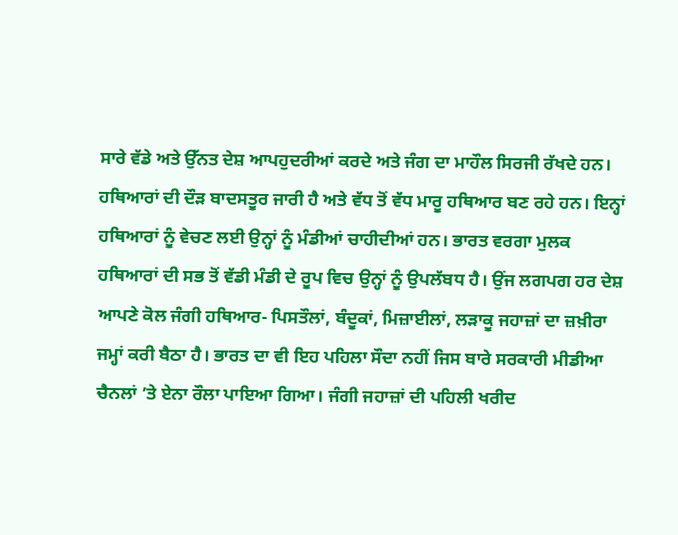ਸਾਰੇ ਵੱਡੇ ਅਤੇ ਉੱਨਤ ਦੇਸ਼ ਆਪਹੁਦਰੀਆਂ ਕਰਦੇ ਅਤੇ ਜੰਗ ਦਾ ਮਾਹੌਲ ਸਿਰਜੀ ਰੱਖਦੇ ਹਨ। ਹਥਿਆਰਾਂ ਦੀ ਦੌੜ ਬਾਦਸਤੂਰ ਜਾਰੀ ਹੈ ਅਤੇ ਵੱਧ ਤੋਂ ਵੱਧ ਮਾਰੂ ਹਥਿਆਰ ਬਣ ਰਹੇ ਹਨ। ਇਨ੍ਹਾਂ ਹਥਿਆਰਾਂ ਨੂੰ ਵੇਚਣ ਲਈ ਉਨ੍ਹਾਂ ਨੂੰ ਮੰਡੀਆਂ ਚਾਹੀਦੀਆਂ ਹਨ। ਭਾਰਤ ਵਰਗਾ ਮੁਲਕ ਹਥਿਆਰਾਂ ਦੀ ਸਭ ਤੋਂ ਵੱਡੀ ਮੰਡੀ ਦੇ ਰੂਪ ਵਿਚ ਉਨ੍ਹਾਂ ਨੂੰ ਉਪਲੱਬਧ ਹੈ। ਉਂਜ ਲਗਪਗ ਹਰ ਦੇਸ਼ ਆਪਣੇ ਕੋਲ ਜੰਗੀ ਹਥਿਆਰ- ਪਿਸਤੌਲਾਂ, ਬੰਦੂਕਾਂ, ਮਿਜ਼ਾਈਲਾਂ, ਲੜਾਕੂ ਜਹਾਜ਼ਾਂ ਦਾ ਜ਼ਖ਼ੀਰਾ ਜਮ੍ਹਾਂ ਕਰੀ ਬੈਠਾ ਹੈ। ਭਾਰਤ ਦਾ ਵੀ ਇਹ ਪਹਿਲਾ ਸੌਦਾ ਨਹੀਂ ਜਿਸ ਬਾਰੇ ਸਰਕਾਰੀ ਮੀਡੀਆ ਚੈਨਲਾਂ ’ਤੇ ਏਨਾ ਰੌਲਾ ਪਾਇਆ ਗਿਆ। ਜੰਗੀ ਜਹਾਜ਼ਾਂ ਦੀ ਪਹਿਲੀ ਖਰੀਦ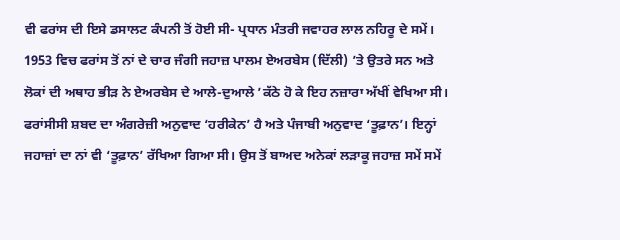ਵੀ ਫਰਾਂਸ ਦੀ ਇਸੇ ਡਸਾਲਟ ਕੰਪਨੀ ਤੋਂ ਹੋਈ ਸੀ- ਪ੍ਰਧਾਨ ਮੰਤਰੀ ਜਵਾਹਰ ਲਾਲ ਨਹਿਰੂ ਦੇ ਸਮੇਂ। 1953 ਵਿਚ ਫਰਾਂਸ ਤੋਂ ਨਾਂ ਦੇ ਚਾਰ ਜੰਗੀ ਜਹਾਜ਼ ਪਾਲਮ ਏਅਰਬੇਸ (ਦਿੱਲੀ) ’ਤੇ ਉਤਰੇ ਸਨ ਅਤੇ ਲੋਕਾਂ ਦੀ ਅਥਾਹ ਭੀੜ ਨੇ ਏਅਰਬੇਸ ਦੇ ਆਲੇ-ਦੁਆਲੇ ’ਕੱਠੇ ਹੋ ਕੇ ਇਹ ਨਜ਼ਾਰਾ ਅੱਖੀਂ ਵੇਖਿਆ ਸੀ। ਫਰਾਂਸੀਸੀ ਸ਼ਬਦ ਦਾ ਅੰਗਰੇਜ਼ੀ ਅਨੁਵਾਦ ‘ਹਰੀਕੇਨ’ ਹੈ ਅਤੇ ਪੰਜਾਬੀ ਅਨੁਵਾਦ ‘ਤੂਫ਼ਾਨ’। ਇਨ੍ਹਾਂ ਜਹਾਜ਼ਾਂ ਦਾ ਨਾਂ ਵੀ ‘ਤੂਫ਼ਾਨ’ ਰੱਖਿਆ ਗਿਆ ਸੀ। ਉਸ ਤੋਂ ਬਾਅਦ ਅਨੇਕਾਂ ਲੜਾਕੂ ਜਹਾਜ਼ ਸਮੇਂ ਸਮੇਂ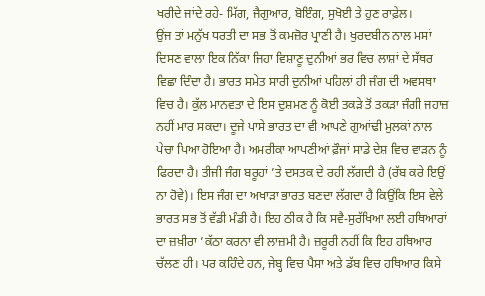ਖਰੀਦੇ ਜਾਂਦੇ ਰਹੇ- ਮਿੱਗ, ਜੈਗੁਆਰ, ਬੋਇੰਗ, ਸੁਖੋਈ ਤੇ ਹੁਣ ਰਾਫ਼ੇਲ।
ਉਂਜ ਤਾਂ ਮਨੁੱਖ ਧਰਤੀ ਦਾ ਸਭ ਤੋਂ ਕਮਜ਼ੋਰ ਪ੍ਰਾਣੀ ਹੈ। ਖੁਰਦਬੀਨ ਨਾਲ ਮਸਾਂ ਦਿਸਣ ਵਾਲਾ ਇਕ ਨਿੱਕਾ ਜਿਹਾ ਵਿਸ਼ਾਣੂ ਦੁਨੀਆਂ ਭਰ ਵਿਚ ਲਾਸ਼ਾਂ ਦੇ ਸੱਥਰ ਵਿਛਾ ਦਿੰਦਾ ਹੈ। ਭਾਰਤ ਸਮੇਤ ਸਾਰੀ ਦੁਨੀਆਂ ਪਹਿਲਾਂ ਹੀ ਜੰਗ ਦੀ ਅਵਸਥਾ ਵਿਚ ਹੈ। ਕੁੱਲ ਮਾਨਵਤਾ ਦੇ ਇਸ ਦੁਸ਼ਮਣ ਨੂੰ ਕੋਈ ਤਕੜੇ ਤੋਂ ਤਕੜਾ ਜੰਗੀ ਜਹਾਜ਼ ਨਹੀਂ ਮਾਰ ਸਕਦਾ। ਦੂਜੇ ਪਾਸੇ ਭਾਰਤ ਦਾ ਵੀ ਆਪਣੇ ਗੁਆਂਢੀ ਮੁਲਕਾਂ ਨਾਲ ਪੇਚਾ ਪਿਆ ਹੋਇਆ ਹੈ। ਅਮਰੀਕਾ ਆਪਣੀਆਂ ਫ਼ੌਜਾਂ ਸਾਡੇ ਦੇਸ਼ ਵਿਚ ਵਾੜਨ ਨੂੰ ਫਿਰਦਾ ਹੈ। ਤੀਜੀ ਜੰਗ ਬਰੂਹਾਂ ’ਤੇ ਦਸਤਕ ਦੇ ਰਹੀ ਲੱਗਦੀ ਹੈ (ਰੱਬ ਕਰੇ ਇਉਂ ਨਾ ਹੋਵੇ)। ਇਸ ਜੰਗ ਦਾ ਅਖਾੜਾ ਭਾਰਤ ਬਣਦਾ ਲੱਗਦਾ ਹੈ ਕਿਉਂਕਿ ਇਸ ਵੇਲੇ ਭਾਰਤ ਸਭ ਤੋਂ ਵੱਡੀ ਮੰਡੀ ਹੈ। ਇਹ ਠੀਕ ਹੈ ਕਿ ਸਵੈ-ਸੁਰੱਖਿਆ ਲਈ ਹਥਿਆਰਾਂ ਦਾ ਜ਼ਖ਼ੀਰਾ ’ਕੱਠਾ ਕਰਨਾ ਵੀ ਲਾਜ਼ਮੀ ਹੈ। ਜ਼ਰੂਰੀ ਨਹੀਂ ਕਿ ਇਹ ਹਥਿਆਰ ਚੱਲਣ ਹੀ। ਪਰ ਕਹਿੰਦੇ ਹਨ, ਜੇਬ੍ਹ ਵਿਚ ਪੈਸਾ ਅਤੇ ਡੱਬ ਵਿਚ ਹਥਿਆਰ ਕਿਸੇ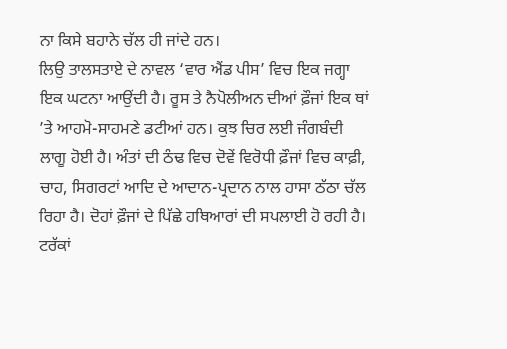ਨਾ ਕਿਸੇ ਬਹਾਨੇ ਚੱਲ ਹੀ ਜਾਂਦੇ ਹਨ।
ਲਿਉ ਤਾਲਸਤਾਏ ਦੇ ਨਾਵਲ ‘ਵਾਰ ਐਂਡ ਪੀਸ’ ਵਿਚ ਇਕ ਜਗ੍ਹਾ ਇਕ ਘਟਨਾ ਆਉਂਦੀ ਹੈ। ਰੂਸ ਤੇ ਨੈਪੋਲੀਅਨ ਦੀਆਂ ਫ਼ੌਜਾਂ ਇਕ ਥਾਂ ’ਤੇ ਆਹਮੋ-ਸਾਹਮਣੇ ਡਟੀਆਂ ਹਨ। ਕੁਝ ਚਿਰ ਲਈ ਜੰਗਬੰਦੀ ਲਾਗੂ ਹੋਈ ਹੈ। ਅੰਤਾਂ ਦੀ ਠੰਢ ਵਿਚ ਦੋਵੇਂ ਵਿਰੋਧੀ ਫ਼ੌਜਾਂ ਵਿਚ ਕਾਫ਼ੀ, ਚਾਹ, ਸਿਗਰਟਾਂ ਆਦਿ ਦੇ ਆਦਾਨ-ਪ੍ਰਦਾਨ ਨਾਲ ਹਾਸਾ ਠੱਠਾ ਚੱਲ ਰਿਹਾ ਹੈ। ਦੋਹਾਂ ਫ਼ੌਜਾਂ ਦੇ ਪਿੱਛੇ ਹਥਿਆਰਾਂ ਦੀ ਸਪਲਾਈ ਹੋ ਰਹੀ ਹੈ। ਟਰੱਕਾਂ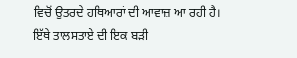ਵਿਚੋਂ ਉਤਰਦੇ ਹਥਿਆਰਾਂ ਦੀ ਆਵਾਜ਼ ਆ ਰਹੀ ਹੈ। ਇੱਥੇ ਤਾਲਸਤਾਏ ਦੀ ਇਕ ਬੜੀ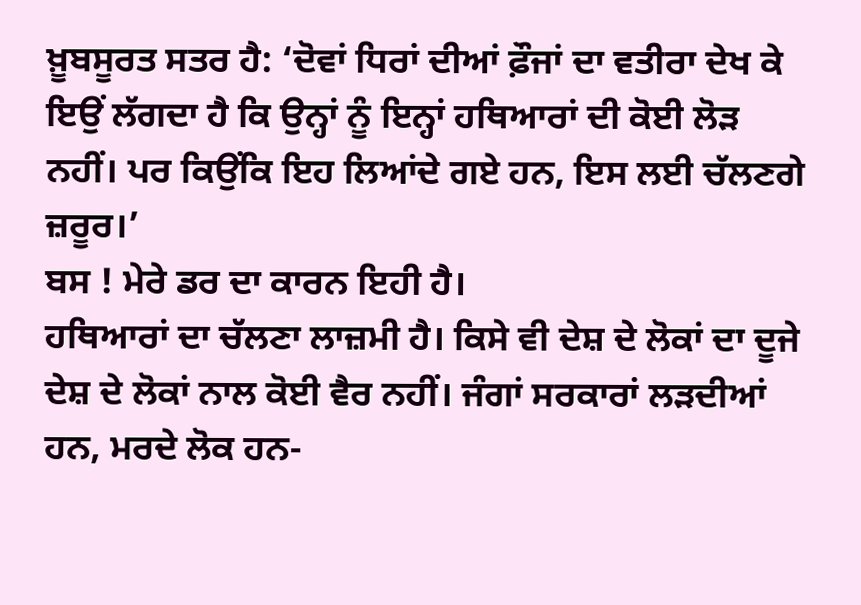ਖ਼ੂਬਸੂਰਤ ਸਤਰ ਹੈ: ‘ਦੋਵਾਂ ਧਿਰਾਂ ਦੀਆਂ ਫ਼ੌਜਾਂ ਦਾ ਵਤੀਰਾ ਦੇਖ ਕੇ ਇਉਂ ਲੱਗਦਾ ਹੈ ਕਿ ਉਨ੍ਹਾਂ ਨੂੰ ਇਨ੍ਹਾਂ ਹਥਿਆਰਾਂ ਦੀ ਕੋਈ ਲੋੜ ਨਹੀਂ। ਪਰ ਕਿਉਂਕਿ ਇਹ ਲਿਆਂਦੇ ਗਏ ਹਨ, ਇਸ ਲਈ ਚੱਲਣਗੇ ਜ਼ਰੂਰ।’
ਬਸ ! ਮੇਰੇ ਡਰ ਦਾ ਕਾਰਨ ਇਹੀ ਹੈ।
ਹਥਿਆਰਾਂ ਦਾ ਚੱਲਣਾ ਲਾਜ਼ਮੀ ਹੈ। ਕਿਸੇ ਵੀ ਦੇਸ਼ ਦੇ ਲੋਕਾਂ ਦਾ ਦੂਜੇ ਦੇਸ਼ ਦੇ ਲੋਕਾਂ ਨਾਲ ਕੋਈ ਵੈਰ ਨਹੀਂ। ਜੰਗਾਂ ਸਰਕਾਰਾਂ ਲੜਦੀਆਂ ਹਨ, ਮਰਦੇ ਲੋਕ ਹਨ-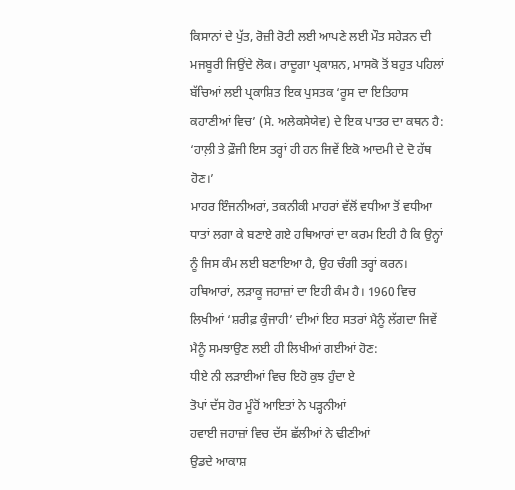ਕਿਸਾਨਾਂ ਦੇ ਪੁੱਤ, ਰੋਜ਼ੀ ਰੋਟੀ ਲਈ ਆਪਣੇ ਲਈ ਮੌਤ ਸਹੇੜਨ ਦੀ ਮਜਬੂਰੀ ਜਿਉਂਦੇ ਲੋਕ। ਰਾਦੂਗਾ ਪ੍ਰਕਾਸ਼ਨ, ਮਾਸਕੋ ਤੋਂ ਬਹੁਤ ਪਹਿਲਾਂ ਬੱਚਿਆਂ ਲਈ ਪ੍ਰਕਾਸ਼ਿਤ ਇਕ ਪੁਸਤਕ ‘ਰੂਸ ਦਾ ਇਤਿਹਾਸ ਕਹਾਣੀਆਂ ਵਿਚ’ (ਸੇ. ਅਲੇਕਸੇਯੇਵ) ਦੇ ਇਕ ਪਾਤਰ ਦਾ ਕਥਨ ਹੈ: ‘ਹਾਲ਼ੀ ਤੇ ਫ਼ੌਜੀ ਇਸ ਤਰ੍ਹਾਂ ਹੀ ਹਨ ਜਿਵੇਂ ਇਕੋ ਆਦਮੀ ਦੇ ਦੋ ਹੱਥ ਹੋਣ।’
ਮਾਹਰ ਇੰਜਨੀਅਰਾਂ, ਤਕਨੀਕੀ ਮਾਹਰਾਂ ਵੱਲੋਂ ਵਧੀਆ ਤੋਂ ਵਧੀਆ ਧਾਤਾਂ ਲਗਾ ਕੇ ਬਣਾਏ ਗਏ ਹਥਿਆਰਾਂ ਦਾ ਕਰਮ ਇਹੀ ਹੈ ਕਿ ਉਨ੍ਹਾਂ ਨੂੰ ਜਿਸ ਕੰਮ ਲਈ ਬਣਾਇਆ ਹੈ, ਉਹ ਚੰਗੀ ਤਰ੍ਹਾਂ ਕਰਨ। ਹਥਿਆਰਾਂ, ਲੜਾਕੂ ਜਹਾਜ਼ਾਂ ਦਾ ਇਹੀ ਕੰਮ ਹੈ। 1960 ਵਿਚ ਲਿਖੀਆਂ ‘ਸ਼ਰੀਫ਼ ਕੁੰਜਾਹੀ’ ਦੀਆਂ ਇਹ ਸਤਰਾਂ ਮੈਨੂੰ ਲੱਗਦਾ ਜਿਵੇਂ ਮੈਨੂੰ ਸਮਝਾਉਣ ਲਈ ਹੀ ਲਿਖੀਆਂ ਗਈਆਂ ਹੋਣ:
ਧੀਏ ਨੀ ਲੜਾਈਆਂ ਵਿਚ ਇਹੋ ਕੁਝ ਹੁੰਦਾ ਏ
ਤੋਪਾਂ ਦੱਸ ਹੋਰ ਮੂੰਹੋਂ ਆਇਤਾਂ ਨੇ ਪੜ੍ਹਨੀਆਂ
ਹਵਾਈ ਜਹਾਜ਼ਾਂ ਵਿਚ ਦੱਸ ਛੱਲੀਆਂ ਨੇ ਢੀਣੀਆਂ
ਉਡਦੇ ਆਕਾਸ਼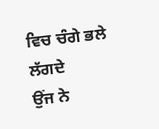ਵਿਚ ਚੰਗੇ ਭਲੇ ਲੱਗਦੇ
ਉਂਜ ਨੇ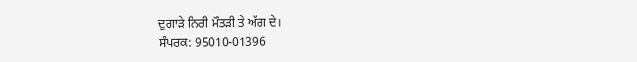ਦੁਗਾੜੇ ਨਿਰੀ ਮੌਤੜੀ ਤੇ ਅੱਗ ਦੇ।
ਸੰਪਰਕ: 95010-01396